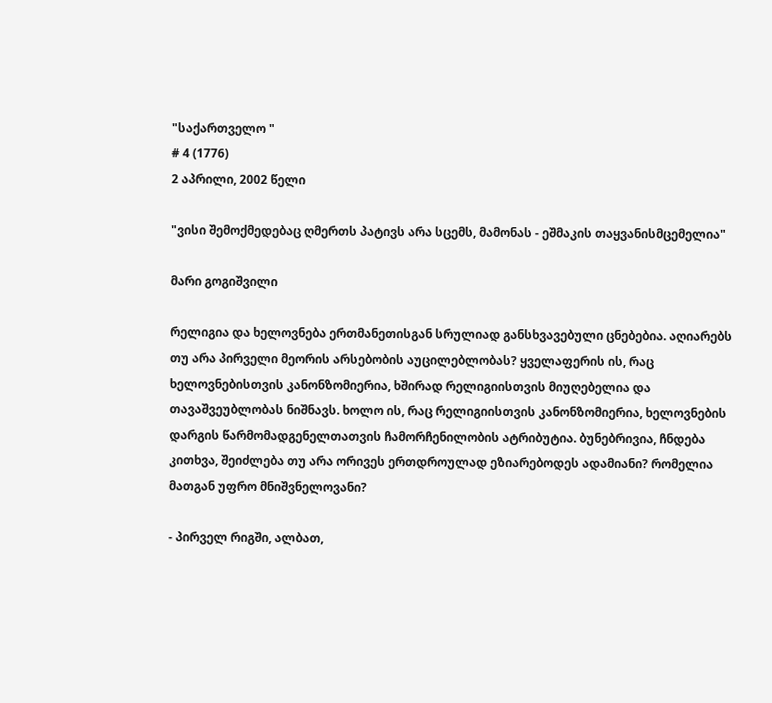"საქართველო "
# 4 (1776)
2 აპრილი, 2002 წელი

"ვისი შემოქმედებაც ღმერთს პატივს არა სცემს, მამონას - ეშმაკის თაყვანისმცემელია"

მარი გოგიშვილი

რელიგია და ხელოვნება ერთმანეთისგან სრულიად განსხვავებული ცნებებია. აღიარებს თუ არა პირველი მეორის არსებობის აუცილებლობას? ყველაფერის ის, რაც ხელოვნებისთვის კანონზომიერია, ხშირად რელიგიისთვის მიუღებელია და თავაშვეუბლობას ნიშნავს. ხოლო ის, რაც რელიგიისთვის კანონზომიერია, ხელოვნების დარგის წარმომადგენელთათვის ჩამორჩენილობის ატრიბუტია. ბუნებრივია, ჩნდება კითხვა, შეიძლება თუ არა ორივეს ერთდროულად ეზიარებოდეს ადამიანი? რომელია მათგან უფრო მნიშვნელოვანი?

- პირველ რიგში, ალბათ,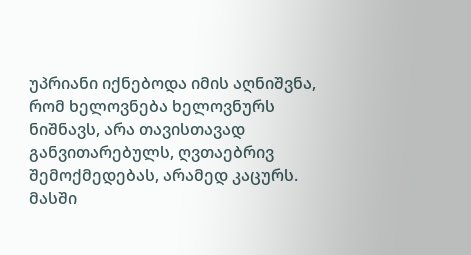უპრიანი იქნებოდა იმის აღნიშვნა, რომ ხელოვნება ხელოვნურს ნიშნავს, არა თავისთავად განვითარებულს, ღვთაებრივ შემოქმედებას, არამედ კაცურს. მასში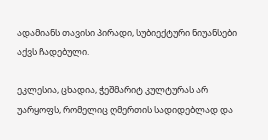ადამიანს თავისი პირადი, სუბიექტური ნიუანსები აქვს ჩადებული.

ეკლესია, ცხადია, ჭეშმარიტ კულტურას არ უარყოფს, რომელიც ღმერთის სადიდებლად და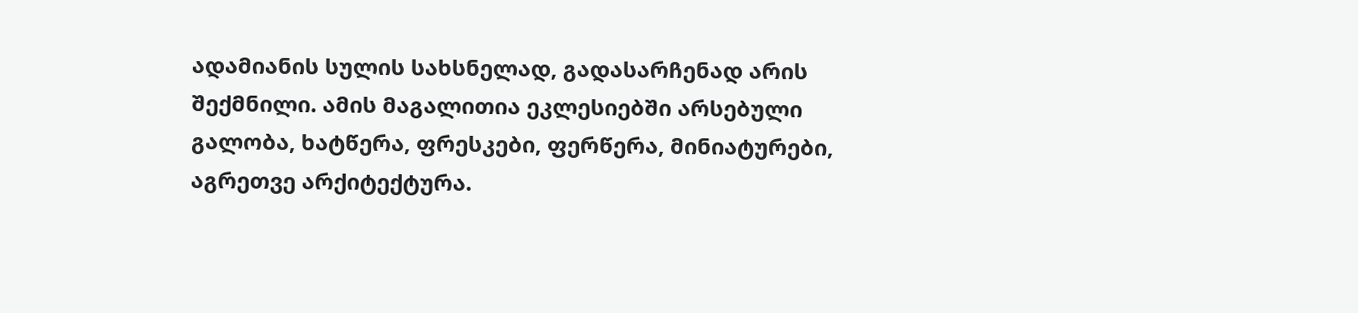ადამიანის სულის სახსნელად, გადასარჩენად არის შექმნილი. ამის მაგალითია ეკლესიებში არსებული გალობა, ხატწერა, ფრესკები, ფერწერა, მინიატურები, აგრეთვე არქიტექტურა.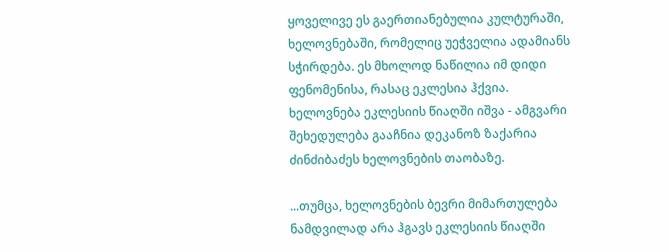ყოველივე ეს გაერთიანებულია კულტურაში, ხელოვნებაში, რომელიც უეჭველია ადამიანს სჭირდება. ეს მხოლოდ ნაწილია იმ დიდი ფენომენისა, რასაც ეკლესია ჰქვია. ხელოვნება ეკლესიის წიაღში იშვა - ამგვარი შეხედულება გააჩნია დეკანოზ ზაქარია ძინძიბაძეს ხელოვნების თაობაზე.

...თუმცა, ხელოვნების ბევრი მიმართულება ნამდვილად არა ჰგავს ეკლესიის წიაღში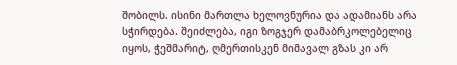შობილს. ისინი მართლა ხელოვნურია და ადამიანს არა სჭირდება. შეიძლება, იგი ზოგჯერ დამაბრკოლებელიც იყოს, ჭეშმარიტ, ღმერთისკენ მიმავალ გზას კი არ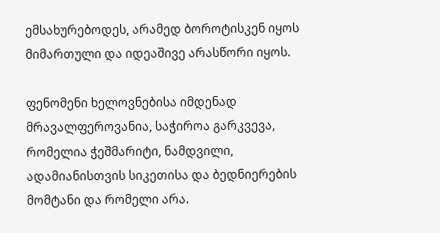ემსახურებოდეს, არამედ ბოროტისკენ იყოს მიმართული და იდეაშივე არასწორი იყოს.

ფენომენი ხელოვნებისა იმდენად მრავალფეროვანია, საჭიროა გარკვევა, რომელია ჭეშმარიტი, ნამდვილი, ადამიანისთვის სიკეთისა და ბედნიერების მომტანი და რომელი არა.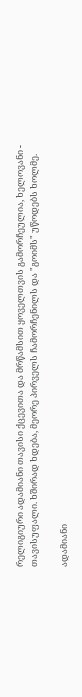რელიგიური ადამიანი თავისი ქცევითა და მრწამსით ყოველთვის გამორჩეულია, ხელოვანი - თავისუფალი. ხშირად ხდება, მეორე პირველს ჩამორჩენილს და "გოიმს" უწოდებს ხოლმე.

ადამიანი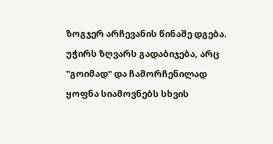ზოგჯერ არჩევანის წინაშე დგება. უჭირს ზღვარს გადაბიჯება, არც "გოიმად" და ჩამორჩენილად ყოფნა სიამოვნებს სხვის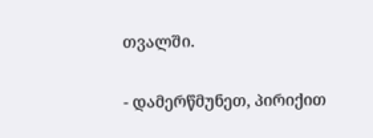თვალში.

- დამერწმუნეთ, პირიქით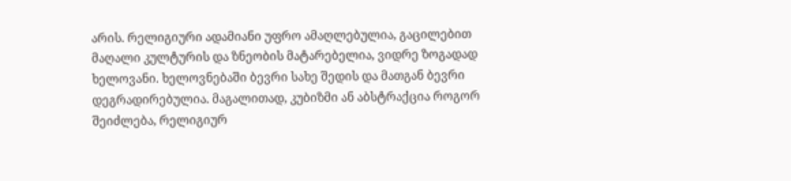არის. რელიგიური ადამიანი უფრო ამაღლებულია, გაცილებით მაღალი კულტურის და ზნეობის მატარებელია, ვიდრე ზოგადად ხელოვანი. ხელოვნებაში ბევრი სახე შედის და მათგან ბევრი დეგრადირებულია. მაგალითად, კუბიზმი ან აბსტრაქცია როგორ შეიძლება, რელიგიურ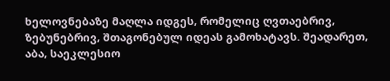ხელოვნებაზე მაღლა იდგეს, რომელიც ღვთაებრივ, ზებუნებრივ, შთაგონებულ იდეას გამოხატავს. შეადარეთ, აბა, საეკლესიო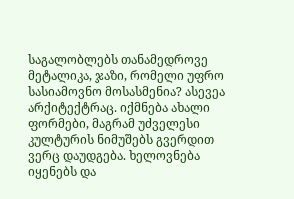საგალობლებს თანამედროვე მეტალიკა, ჯაზი, რომელი უფრო სასიამოვნო მოსასმენია? ასევეა არქიტექტრაც. იქმნება ახალი ფორმები, მაგრამ უძველესი კულტურის ნიმუშებს გვერდით ვერც დაუდგება. ხელოვნება იყენებს და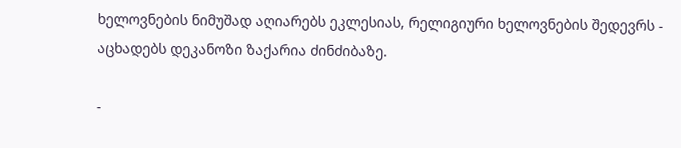ხელოვნების ნიმუშად აღიარებს ეკლესიას, რელიგიური ხელოვნების შედევრს - აცხადებს დეკანოზი ზაქარია ძინძიბაზე.

-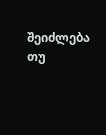შეიძლება თუ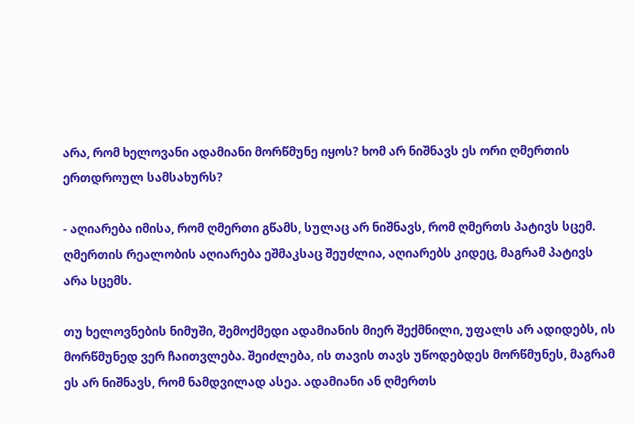არა, რომ ხელოვანი ადამიანი მორწმუნე იყოს? ხომ არ ნიშნავს ეს ორი ღმერთის ერთდროულ სამსახურს?

- აღიარება იმისა, რომ ღმერთი გწამს, სულაც არ ნიშნავს, რომ ღმერთს პატივს სცემ. ღმერთის რეალობის აღიარება ეშმაკსაც შეუძლია, აღიარებს კიდეც, მაგრამ პატივს არა სცემს.

თუ ხელოვნების ნიმუში, შემოქმედი ადამიანის მიერ შექმნილი, უფალს არ ადიდებს, ის მორწმუნედ ვერ ჩაითვლება. შეიძლება, ის თავის თავს უწოდებდეს მორწმუნეს, მაგრამ ეს არ ნიშნავს, რომ ნამდვილად ასეა. ადამიანი ან ღმერთს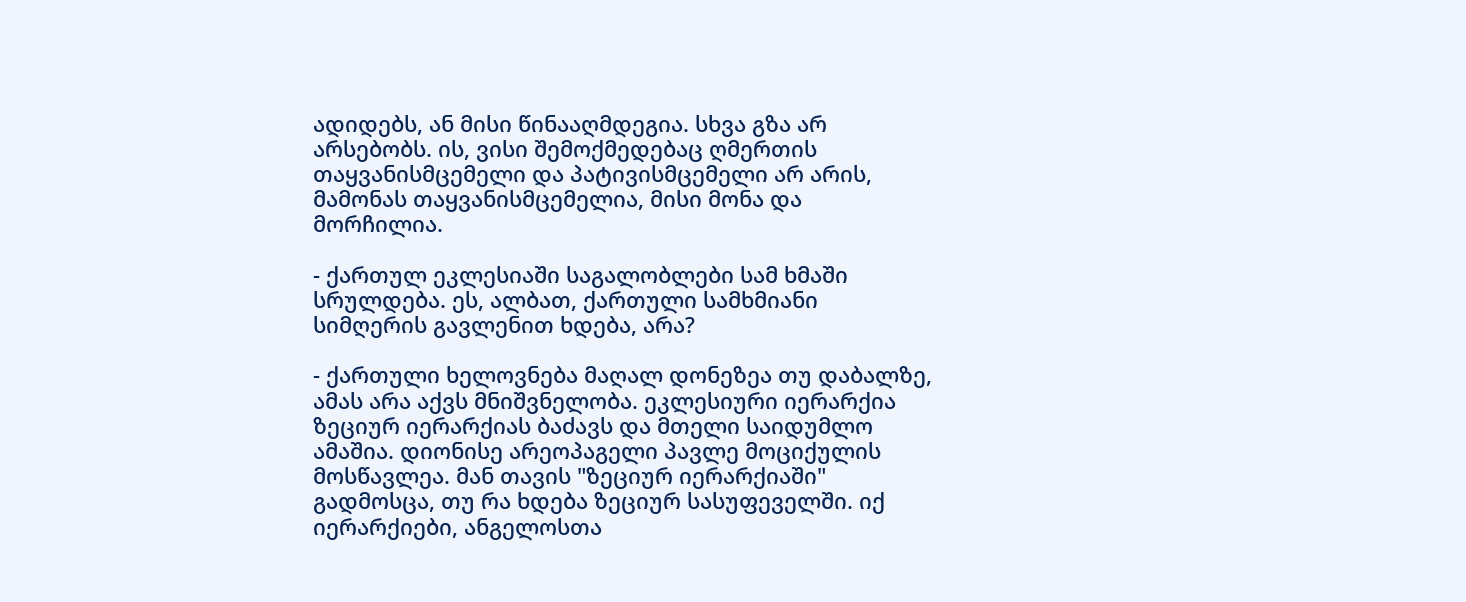ადიდებს, ან მისი წინააღმდეგია. სხვა გზა არ არსებობს. ის, ვისი შემოქმედებაც ღმერთის თაყვანისმცემელი და პატივისმცემელი არ არის, მამონას თაყვანისმცემელია, მისი მონა და მორჩილია.

- ქართულ ეკლესიაში საგალობლები სამ ხმაში სრულდება. ეს, ალბათ, ქართული სამხმიანი სიმღერის გავლენით ხდება, არა?

- ქართული ხელოვნება მაღალ დონეზეა თუ დაბალზე, ამას არა აქვს მნიშვნელობა. ეკლესიური იერარქია ზეციურ იერარქიას ბაძავს და მთელი საიდუმლო ამაშია. დიონისე არეოპაგელი პავლე მოციქულის მოსწავლეა. მან თავის "ზეციურ იერარქიაში" გადმოსცა, თუ რა ხდება ზეციურ სასუფეველში. იქ იერარქიები, ანგელოსთა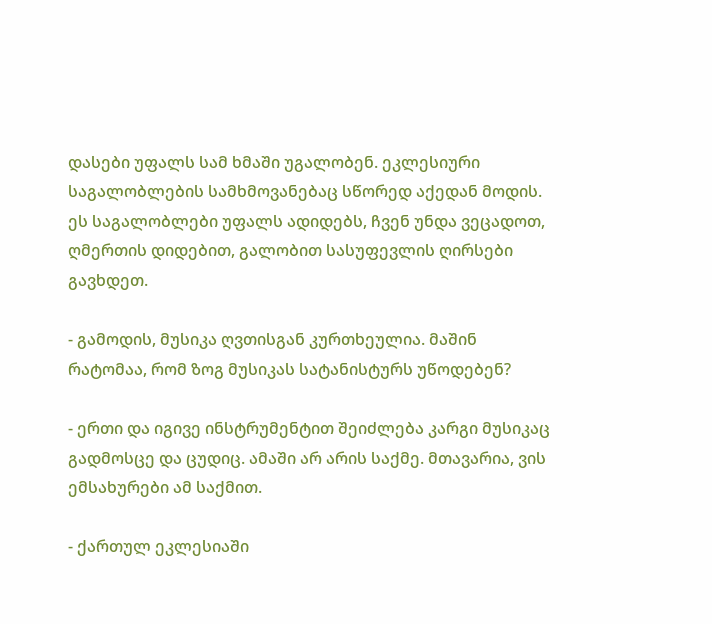დასები უფალს სამ ხმაში უგალობენ. ეკლესიური საგალობლების სამხმოვანებაც სწორედ აქედან მოდის. ეს საგალობლები უფალს ადიდებს, ჩვენ უნდა ვეცადოთ, ღმერთის დიდებით, გალობით სასუფევლის ღირსები გავხდეთ.

- გამოდის, მუსიკა ღვთისგან კურთხეულია. მაშინ რატომაა, რომ ზოგ მუსიკას სატანისტურს უწოდებენ?

- ერთი და იგივე ინსტრუმენტით შეიძლება კარგი მუსიკაც გადმოსცე და ცუდიც. ამაში არ არის საქმე. მთავარია, ვის ემსახურები ამ საქმით.

- ქართულ ეკლესიაში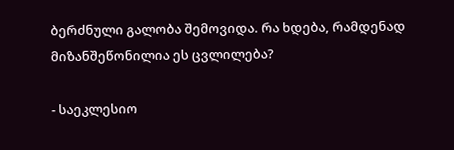ბერძნული გალობა შემოვიდა. რა ხდება, რამდენად მიზანშეწონილია ეს ცვლილება?

- საეკლესიო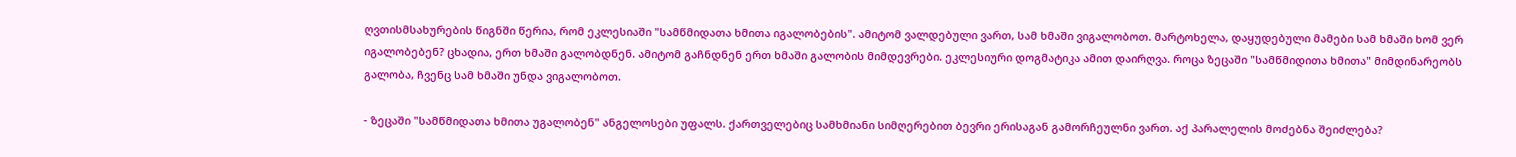ღვთისმსახურების წიგნში წერია, რომ ეკლესიაში "სამწმიდათა ხმითა იგალობების". ამიტომ ვალდებული ვართ, სამ ხმაში ვიგალობოთ. მარტოხელა, დაყუდებული მამები სამ ხმაში ხომ ვერ იგალობებენ? ცხადია, ერთ ხმაში გალობდნენ. ამიტომ გაჩნდნენ ერთ ხმაში გალობის მიმდევრები. ეკლესიური დოგმატიკა ამით დაირღვა. როცა ზეცაში "სამწმიდითა ხმითა" მიმდინარეობს გალობა, ჩვენც სამ ხმაში უნდა ვიგალობოთ.

- ზეცაში "სამწმიდათა ხმითა უგალობენ" ანგელოსები უფალს. ქართველებიც სამხმიანი სიმღერებით ბევრი ერისაგან გამორჩეულნი ვართ. აქ პარალელის მოძებნა შეიძლება?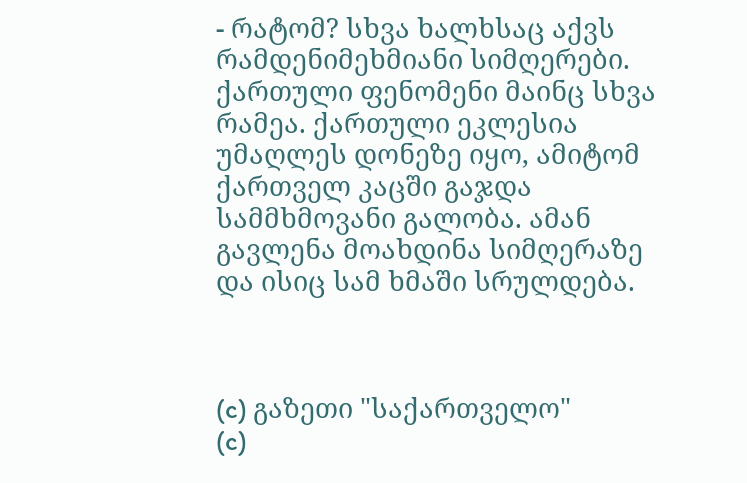- რატომ? სხვა ხალხსაც აქვს რამდენიმეხმიანი სიმღერები. ქართული ფენომენი მაინც სხვა რამეა. ქართული ეკლესია უმაღლეს დონეზე იყო, ამიტომ ქართველ კაცში გაჯდა სამმხმოვანი გალობა. ამან გავლენა მოახდინა სიმღერაზე და ისიც სამ ხმაში სრულდება.



(c) გაზეთი "საქართველო"
(c)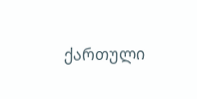ქართული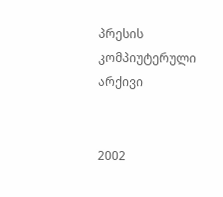პრესის კომპიუტერული არქივი


2002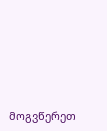მოგვწერეთ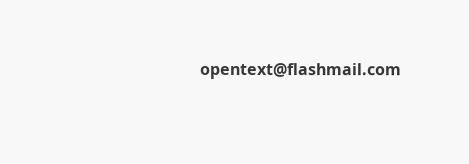opentext@flashmail.com